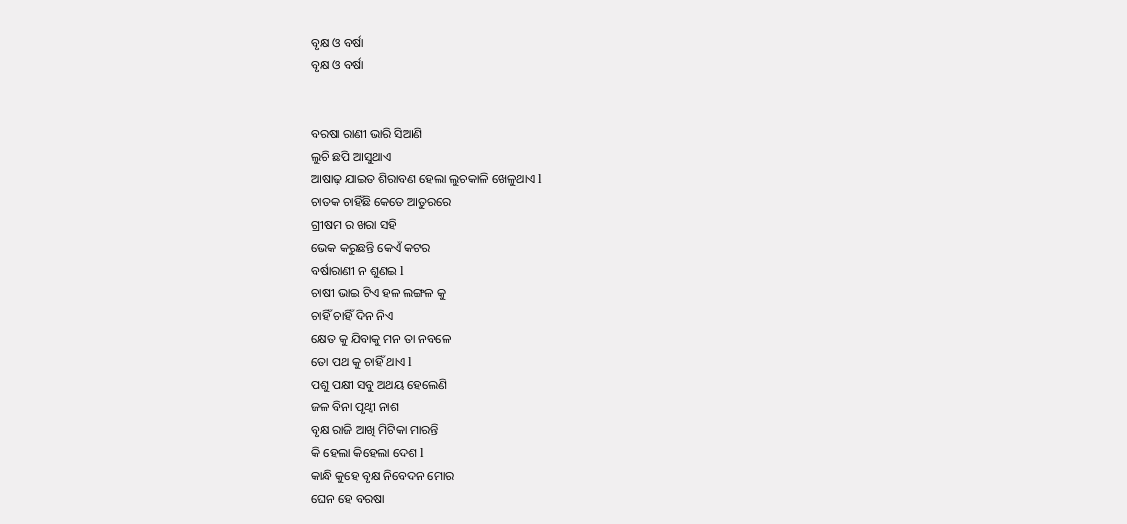ବୃକ୍ଷ ଓ ବର୍ଷା
ବୃକ୍ଷ ଓ ବର୍ଷା


ବରଷା ରାଣୀ ଭାରି ସିଆଣି
ଲୁଚି ଛପି ଆସୁଥାଏ
ଆଷାଢ଼ ଯାଇତ ଶିରାବଣ ହେଲା ଲୁଚକାଳି ଖେଳୁଥାଏ l
ଚାତକ ଚାହିଁଛି କେତେ ଆତୁରରେ
ଗ୍ରୀଷମ ର ଖରା ସହି
ଭେକ କରୁଛନ୍ତି କେଏଁ କଟର
ବର୍ଷାରାଣୀ ନ ଶୁଣଇ l
ଚାଷୀ ଭାଇ ଟିଏ ହଳ ଲଙ୍ଗଳ କୁ
ଚାହିଁ ଚାହିଁ ଦିନ ନିଏ
କ୍ଷେତ କୁ ଯିବାକୁ ମନ ତା ନବଳେ
ତୋ ପଥ କୁ ଚାହିଁ ଥାଏ l
ପଶୁ ପକ୍ଷୀ ସବୁ ଅଥୟ ହେଲେଣି
ଜଳ ବିନା ପୃଥ୍ୱୀ ନାଶ
ବୃକ୍ଷ ରାଜି ଆଖି ମିଟିକା ମାରନ୍ତି
କି ହେଲା କିହେଲା ଦେଶ l
କାନ୍ଧି କୁହେ ବୃକ୍ଷ ନିବେଦନ ମୋର
ଘେନ ହେ ବରଷା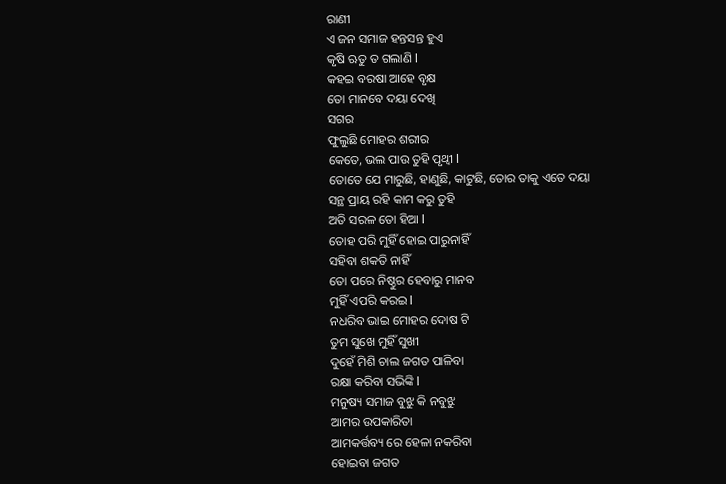ରାଣୀ
ଏ ଜନ ସମାଜ ହନ୍ତସନ୍ତ ହୁଏ
କୃଷି ଋତୁ ତ ଗଲାଣି l
କହଇ ବରଷା ଆହେ ବୃକ୍ଷ
ତୋ ମାନବେ ଦୟା ଦେଖି
ସଗର
ଫୁଲୁଛି ମୋହର ଶରୀର
କେତେ, ଭଲ ପାଉ ତୁହି ପୃଥ୍ୱୀ l
ତୋତେ ଯେ ମାରୁଛି, ହାଣୁଛି, କାଟୁଛି, ତୋର ତାକୁ ଏତେ ଦୟା
ସନ୍ଥ ପ୍ରାୟ ରହି କାମ କରୁ ତୁହି
ଅତି ସରଳ ତୋ ହିଆ l
ତୋହ ପରି ମୁହିଁ ହୋଇ ପାରୁନାହିଁ
ସହିବା ଶକତି ନାହିଁ
ତୋ ପରେ ନିଷ୍ଠୁର ହେବାରୁ ମାନବ
ମୁହିଁ ଏପରି କରଇ l
ନଧରିବ ଭାଇ ମୋହର ଦୋଷ ଟି
ତୁମ ସୁଖେ ମୁହିଁ ସୁଖୀ
ଦୁହେଁ ମିଶି ଚାଲ ଜଗତ ପାଳିବା
ରକ୍ଷା କରିବା ସଭିଙ୍କି l
ମନୁଷ୍ୟ ସମାଜ ବୁଝୁ କି ନବୁଝୁ
ଆମର ଉପକାରିତା
ଆମକର୍ତ୍ତବ୍ୟ ରେ ହେଳା ନକରିବା
ହୋଇବା ଜଗତ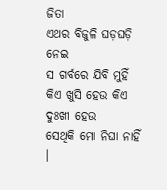ଜିତା
ଏଥର ବିଜୁଳି ଘଡ଼ଘଡ଼ି ନେଇ
ସ ଗର୍ବରେ ଯିବି ମୁହିଁ
କିଏ ଖୁସି ହେଉ କିଏ ଦୁଃଖୀ ହେଉ
ସେଥିକି ମୋ ନିଘା ନାହିଁ ।